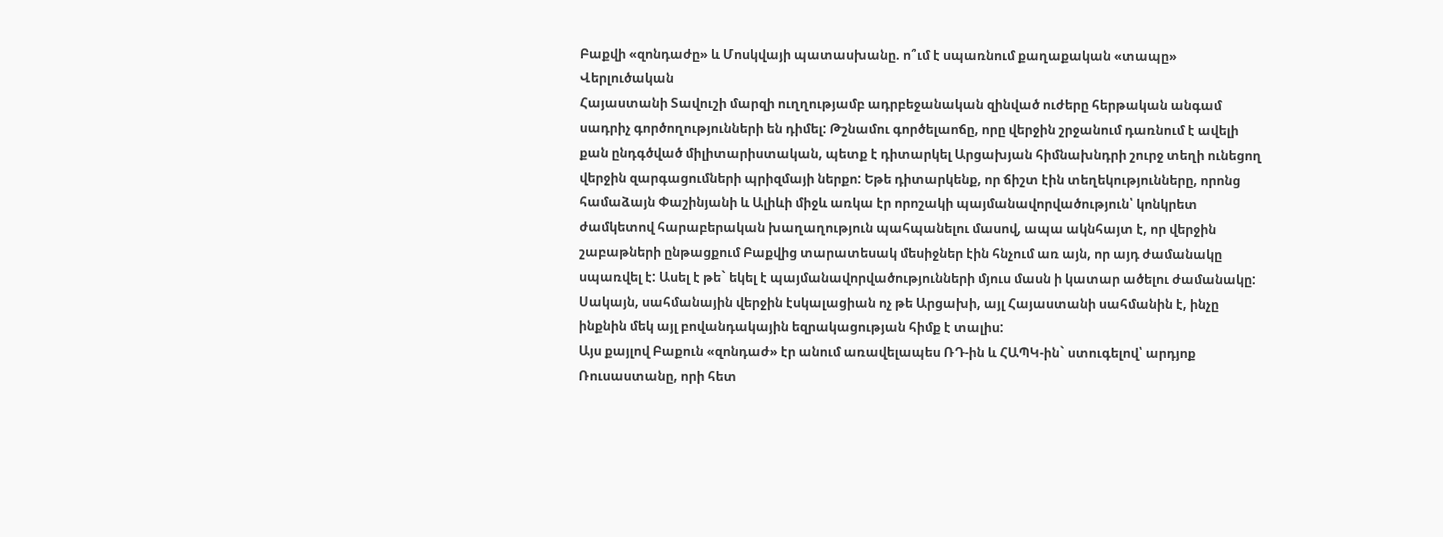Բաքվի «զոնդաժը» և Մոսկվայի պատասխանը. ո՞ւմ է սպառնում քաղաքական «տապը»
Վերլուծական
Հայաստանի Տավուշի մարզի ուղղությամբ ադրբեջանական զինված ուժերը հերթական անգամ սադրիչ գործողությունների են դիմել: Թշնամու գործելաոճը, որը վերջին շրջանում դառնում է ավելի քան ընդգծված միլիտարիստական, պետք է դիտարկել Արցախյան հիմնախնդրի շուրջ տեղի ունեցող վերջին զարգացումների պրիզմայի ներքո: Եթե դիտարկենք, որ ճիշտ էին տեղեկությունները, որոնց համաձայն Փաշինյանի և Ալիևի միջև առկա էր որոշակի պայմանավորվածություն՝ կոնկրետ ժամկետով հարաբերական խաղաղություն պահպանելու մասով, ապա ակնհայտ է, որ վերջին շաբաթների ընթացքում Բաքվից տարատեսակ մեսիջներ էին հնչում առ այն, որ այդ ժամանակը սպառվել է: Ասել է թե` եկել է պայմանավորվածությունների մյուս մասն ի կատար ածելու ժամանակը: Սակայն, սահմանային վերջին էսկալացիան ոչ թե Արցախի, այլ Հայաստանի սահմանին է, ինչը ինքնին մեկ այլ բովանդակային եզրակացության հիմք է տալիս:
Այս քայլով Բաքուն «զոնդաժ» էր անում առավելապես ՌԴ-ին և ՀԱՊԿ-ին` ստուգելով՝ արդյոք Ռուսաստանը, որի հետ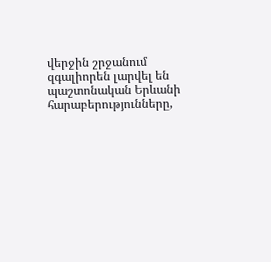վերջին շրջանում զգալիորեն լարվել են պաշտոնական Երևանի հարաբերությունները,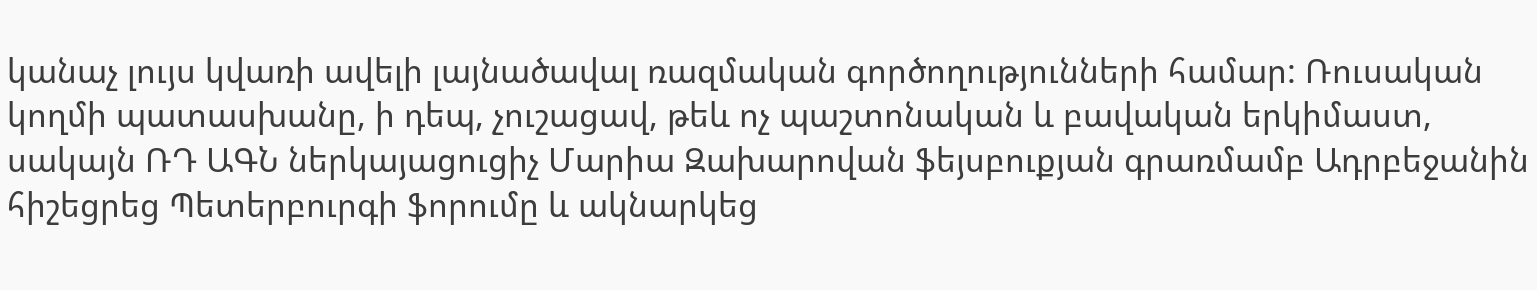կանաչ լույս կվառի ավելի լայնածավալ ռազմական գործողությունների համար: Ռուսական կողմի պատասխանը, ի դեպ, չուշացավ, թեև ոչ պաշտոնական և բավական երկիմաստ, սակայն ՌԴ ԱԳՆ ներկայացուցիչ Մարիա Զախարովան ֆեյսբուքյան գրառմամբ Ադրբեջանին հիշեցրեց Պետերբուրգի ֆորումը և ակնարկեց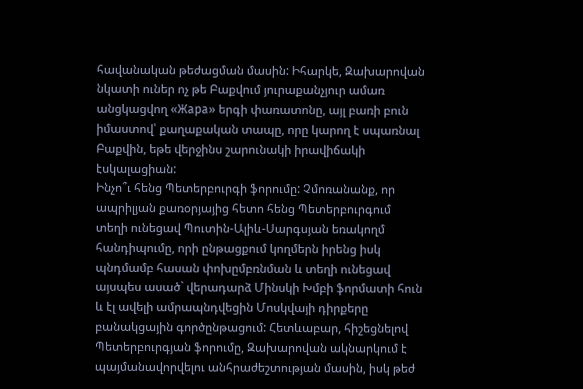հավանական թեժացման մասին: Իհարկե, Զախարովան նկատի ուներ ոչ թե Բաքվում յուրաքանչյուր ամառ անցկացվող «Жара» երգի փառատոնը, այլ բառի բուն իմաստով՝ քաղաքական տապը, որը կարող է սպառնալ Բաքվին, եթե վերջինս շարունակի իրավիճակի էսկալացիան:
Ինչո՞ւ հենց Պետերբուրգի ֆորումը: Չմոռանանք, որ ապրիլյան քառօրյայից հետո հենց Պետերբուրգում տեղի ունեցավ Պուտին-Ալիև-Սարգսյան եռակողմ հանդիպումը, որի ընթացքում կողմերն իրենց իսկ պնդմամբ հասան փոխըմբռնման և տեղի ունեցավ այսպես ասած` վերադարձ Մինսկի Խմբի ֆորմատի հուն և էլ ավելի ամրապնդվեցին Մոսկվայի դիրքերը բանակցային գործընթացում: Հետևաբար, հիշեցնելով Պետերբուրգյան ֆորումը, Զախարովան ակնարկում է պայմանավորվելու անհրաժեշտության մասին, իսկ թեժ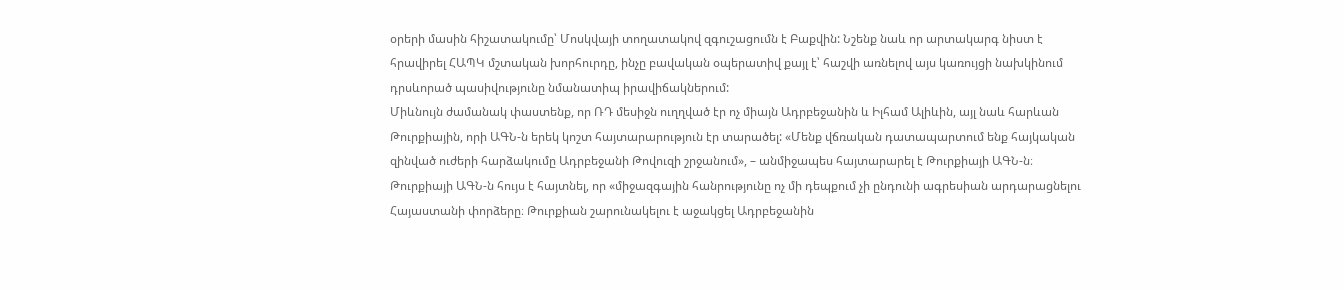օրերի մասին հիշատակումը՝ Մոսկվայի տողատակով զգուշացումն է Բաքվին: Նշենք նաև որ արտակարգ նիստ է հրավիրել ՀԱՊԿ մշտական խորհուրդը, ինչը բավական օպերատիվ քայլ է՝ հաշվի առնելով այս կառույցի նախկինում դրսևորած պասիվությունը նմանատիպ իրավիճակներում:
Միևնույն ժամանակ փաստենք, որ ՌԴ մեսիջն ուղղված էր ոչ միայն Ադրբեջանին և Իլհամ Ալիևին, այլ նաև հարևան Թուրքիային, որի ԱԳՆ-ն երեկ կոշտ հայտարարություն էր տարածել: «Մենք վճռական դատապարտում ենք հայկական զինված ուժերի հարձակումը Ադրբեջանի Թովուզի շրջանում», – անմիջապես հայտարարել է Թուրքիայի ԱԳՆ-ն։ Թուրքիայի ԱԳՆ-ն հույս է հայտնել, որ «միջազգային հանրությունը ոչ մի դեպքում չի ընդունի ագրեսիան արդարացնելու Հայաստանի փորձերը։ Թուրքիան շարունակելու է աջակցել Ադրբեջանին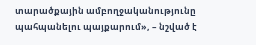տարածքային ամբողջականությունը պահպանելու պայքարում», – նշված է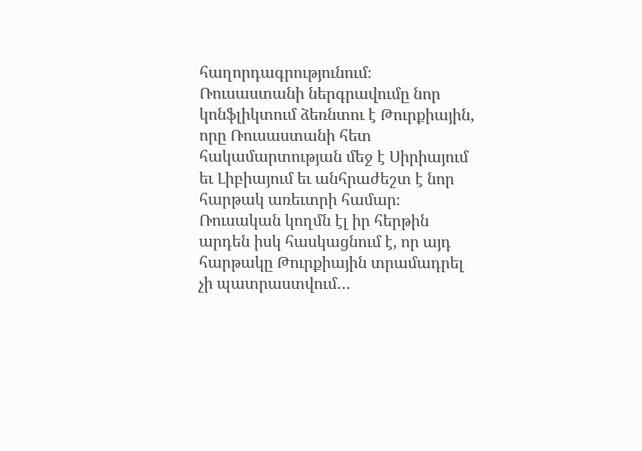հաղորդագրությունում։ Ռուսաստանի ներգրավումը նոր կոնֆլիկտում ձեռնտու է Թուրքիային, որը Ռուսաստանի հետ հակամարտության մեջ է Սիրիայում եւ Լիբիայում եւ անհրաժեշտ է նոր հարթակ առեւտրի համար։ Ռուսական կողմն էլ իր հերթին արդեն իսկ հասկացնում է, որ այդ հարթակը Թուրքիային տրամադրել չի պատրաստվում…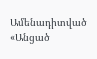Ամենադիտված
«Անցած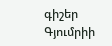գիշեր Գյումրիի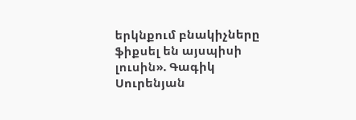երկնքում բնակիչները ֆիքսել են այսպիսի լուսին». Գագիկ Սուրենյան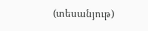(տեսանյութ)